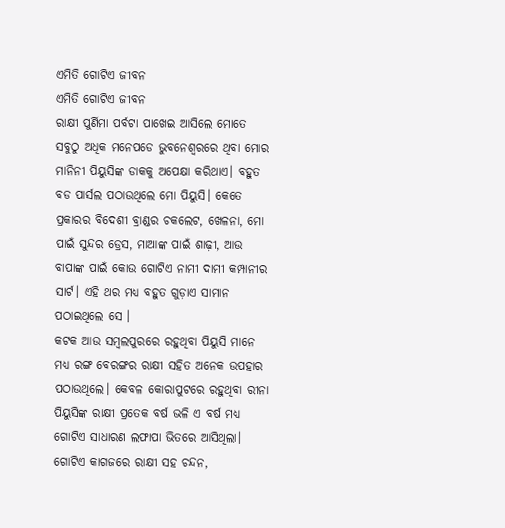ଏମିତି ଗୋଟିଏ ଜୀବନ
ଏମିତି ଗୋଟିଏ ଜୀବନ
ରାକ୍ଷୀ ପୁର୍ଣିମା ପର୍ବଟା ପାଖେଇ ଆସିଲେ ମୋତେ ସବୁଠୁ ଅଧିକ ମନେପଡେ ଭୁବନେଶ୍ୱରରେ ଥିବା ମୋର ମାନିନୀ ପିୟୁସିଙ୍କ ଡାକକୁ ଅପେକ୍ଷା କରିଥାଏ। ବହୁତ ବଡ ପାର୍ସଲ ପଠାଉଥିଲେ ମୋ ପିୟୁସି। କେତେ ପ୍ରକାରର ବିଦେଶୀ ବ୍ରାଣ୍ଡର ଚକଲେଟ, ଖେଳନା, ମୋ ପାଇଁ ସୁନ୍ଦର ଡ୍ରେସ, ମାଆଙ୍କ ପାଇଁ ଶାଢ଼ୀ, ଆଉ ବାପାଙ୍କ ପାଇଁ କୋଉ ଗୋଟିଏ ନାମୀ ଦାମୀ କମ୍ପାନୀର ସାର୍ଟ। ଏହି ଥର ମଧ୍ୟ ବହୁତ ଗୁଡ଼ାଏ ସାମାନ ପଠାଇଥିଲେ ସେ ।
କଟକ ଆଉ ସମ୍ବଲପୁରରେ ରହୁଥିବା ପିୟୁସି ମାନେ ମଧ୍ୟ ରଙ୍ଗ ବେରଙ୍ଗର ରାକ୍ଷୀ ସହିତ ଅନେକ ଉପହାର ପଠାଉଥିଲେ। କେବଳ କୋରାପୁଟରେ ରହୁଥିବା ରୀନା ପିୟୁସିଙ୍କ ରାକ୍ଷୀ ପ୍ରତେକ ବର୍ଷ ଭଳି ଏ ବର୍ଷ ମଧ୍ୟ ଗୋଟିଏ ସାଧାରଣ ଲଫାପା ଭିତରେ ଆସିଥିଲା। ଗୋଟିଏ କାଗଜରେ ରାକ୍ଷୀ ସହ ଚନ୍ଦନ,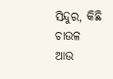ସିନ୍ଦୁର, କିଛି ଚାଉଳ ଆଉ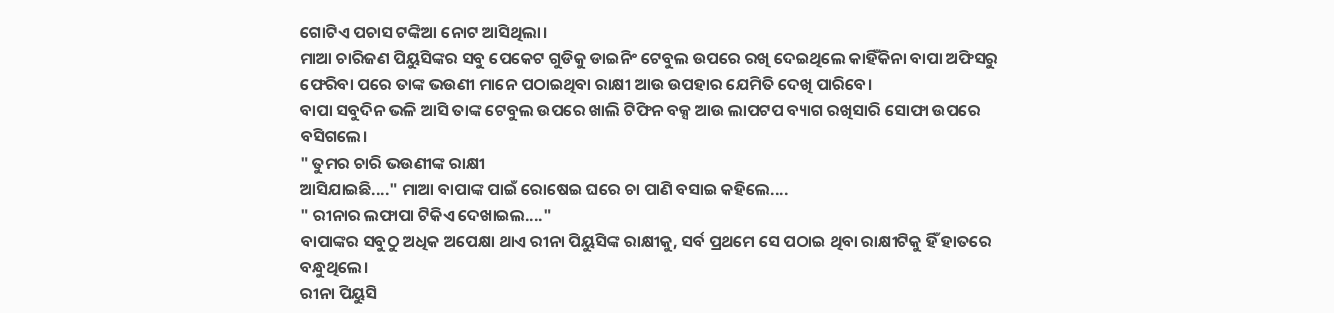ଗୋଟିଏ ପଚାସ ଟଙ୍କିଆ ନୋଟ ଆସିଥିଲା।
ମାଆ ଚାରିଜଣ ପିୟୁସିଙ୍କର ସବୁ ପେକେଟ ଗୁଡିକୁ ଡାଇନିଂ ଟେବୁଲ ଉପରେ ରଖି ଦେଇଥିଲେ କାହିଁକିନା ବାପା ଅଫିସରୁ ଫେରିବା ପରେ ତାଙ୍କ ଭଉଣୀ ମାନେ ପଠାଇଥିବା ରାକ୍ଷୀ ଆଉ ଉପହାର ଯେମିତି ଦେଖି ପାରିବେ।
ବାପା ସବୁଦିନ ଭଳି ଆସି ତାଙ୍କ ଟେବୁଲ ଉପରେ ଖାଲି ଟିଫିନ ବକ୍ସ ଆଉ ଲାପଟପ ବ୍ୟାଗ ରଖିସାରି ସୋଫା ଉପରେ ବସିଗଲେ।
" ତୁମର ଚାରି ଭଉଣୀଙ୍କ ରାକ୍ଷୀ
ଆସିଯାଇଛି...." ମାଆ ବାପାଙ୍କ ପାଇଁ ରୋଷେଇ ଘରେ ଚା ପାଣି ବସାଇ କହିଲେ....
" ରୀନାର ଲଫାପା ଟିକିଏ ଦେଖାଇଲ...."
ବାପାଙ୍କର ସବୁଠୁ ଅଧିକ ଅପେକ୍ଷା ଥାଏ ରୀନା ପିୟୁସିଙ୍କ ରାକ୍ଷୀକୁ, ସର୍ବ ପ୍ରଥମେ ସେ ପଠାଇ ଥିବା ରାକ୍ଷୀଟିକୁ ହିଁ ହାତରେ ବନ୍ଧୁଥିଲେ।
ରୀନା ପିୟୁସି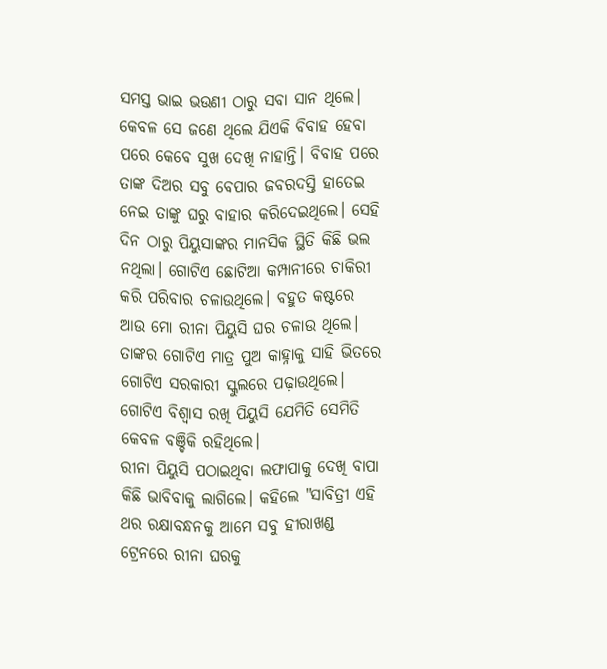ସମସ୍ତ ଭାଇ ଭଉଣୀ ଠାରୁ ସବା ସାନ ଥିଲେ। କେବଳ ସେ ଜଣେ ଥିଲେ ଯିଏକି ବିବାହ ହେବା ପରେ କେବେ ସୁଖ ଦେଖି ନାହାନ୍ତି। ବିବାହ ପରେ ତାଙ୍କ ଦିଅର ସବୁ ବେପାର ଜବରଦସ୍ତି ହାତେଇ ନେଇ ତାଙ୍କୁ ଘରୁ ବାହାର କରିଦେଇଥିଲେ। ସେହି ଦିନ ଠାରୁ ପିୟୁସାଙ୍କର ମାନସିକ ସ୍ଥିତି କିଛି ଭଲ ନଥିଲା। ଗୋଟିଏ ଛୋଟିଆ କମ୍ପାନୀରେ ଚାକିରୀ କରି ପରିବାର ଚଳାଉଥିଲେ। ବହୁତ କଷ୍ଟରେ ଆଉ ମୋ ରୀନା ପିୟୁସି ଘର ଚଳାଉ ଥିଲେ। ତାଙ୍କର ଗୋଟିଏ ମାତ୍ର ପୁଅ କାହ୍ନାକୁ ସାହି ଭିତରେ ଗୋଟିଏ ସରକାରୀ ସ୍କୁଲରେ ପଢ଼ାଉଥିଲେ। ଗୋଟିଏ ବିଶ୍ୱାସ ରଖି ପିୟୁସି ଯେମିତି ସେମିତି କେବଳ ବଞ୍ଚିକି ରହିଥିଲେ।
ରୀନା ପିୟୁସି ପଠାଇଥିବା ଲଫାପାକୁ ଦେଖି ବାପା କିଛି ଭାବିବାକୁ ଲାଗିଲେ। କହିଲେ "ସାବିତ୍ରୀ ଏହି ଥର ରକ୍ଷାବନ୍ଧନକୁ ଆମେ ସବୁ ହୀରାଖଣ୍ଡ ଟ୍ରେନରେ ରୀନା ଘରକୁ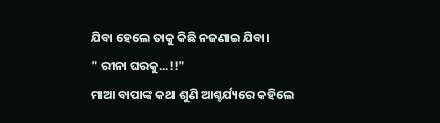ଯିବା ହେଲେ ତାକୁ କିଛି ନଜଣାଇ ଯିବା।
" ରୀନା ଘରକୁ...!!"
ମାଆ ବାପାଙ୍କ କଥା ଶୁଣି ଆଶ୍ଚର୍ଯ୍ୟରେ କହିଲେ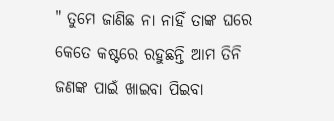" ତୁମେ ଜାଣିଛ ନା ନାହିଁ ତାଙ୍କ ଘରେ କେତେ କଷ୍ଟରେ ରହୁଛନ୍ତି ଆମ ତିନି ଜଣଙ୍କ ପାଇଁ ଖାଇବା ପିଇବା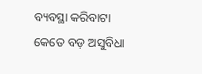ବ୍ୟବସ୍ଥା କରିବାଟା କେତେ ବଡ଼ ଅସୁବିଧା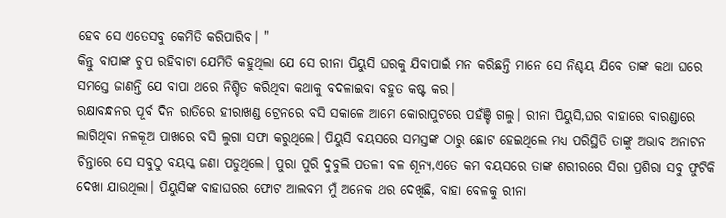ହେବ ସେ ଏତେସବୁ କେମିତି କରିପାରିବ। "
କିନ୍ତୁ ବାପାଙ୍କ ଚୁପ ରହିବାଟା ଯେମିତି କହୁଥିଲା ଯେ ସେ ରୀନା ପିୟୁସି ଘରକୁ ଯିବାପାଇଁ ମନ କରିଛନ୍ତି ମାନେ ସେ ନିଶ୍ଚୟ ଯିବେ ତାଙ୍କ କଥା ଘରେ ସମସ୍ତେ ଜାଣନ୍ତି ଯେ ବାପା ଥରେ ନିଶ୍ଚିତ କରିଥିବା କଥାକୁ ବଦଳାଇବା ବହୁତ କଷ୍ଟ କର।
ରକ୍ଷାବନ୍ଧନର ପୂର୍ବ ଦିନ ରାତିରେ ହୀରାଖଣ୍ଡ ଟ୍ରେନରେ ବସି ସକାଳେ ଆମେ କୋରାପୁଟରେ ପହଁଞ୍ଚି ଗଲୁ। ରୀନା ପିୟୁସି,ଘର ବାହାରେ ବାରଣ୍ଡାରେ ଲାଗିଥିବା ନଳକୂଅ ପାଖରେ ବସି ଲୁଗା ସଫା କରୁଥିଲେ। ପିୟୁସି ବୟସରେ ସମସ୍ତଙ୍କ ଠାରୁ ଛୋଟ ହେଇଥିଲେ ମଧ୍ୟ ପରିସ୍ଥିତି ତାଙ୍କୁ ଅଭାବ ଅନାଟନ ଚିନ୍ତାରେ ସେ ସବୁଠୁ ବୟସ୍କ ଜଣା ପଡୁଥିଲେ। ପୁରା ପୁରି ଦୁବୁଲି ପତଳୀ ବଳ ଶୂନ୍ୟ,ଏତେ କମ ବୟସରେ ତାଙ୍କ ଶରୀରରେ ସିରା ପ୍ରଶିରା ସବୁ ଫୁଟିକି ଦେଖା ଯାଉଥିଲା। ପିୟୁସିଙ୍କ ବାହାଘରର ଫୋଟ ଆଲବମ ମୁଁ ଅନେକ ଥର ଦେଖିଛି, ବାହା ବେଳକୁ ରୀନା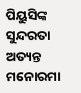ପିୟୁସିଙ୍କ ସୁନ୍ଦରତା ଅତ୍ୟନ୍ତ ମନୋରମା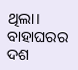ଥିଲା। ବାହାଘରର ଦଶ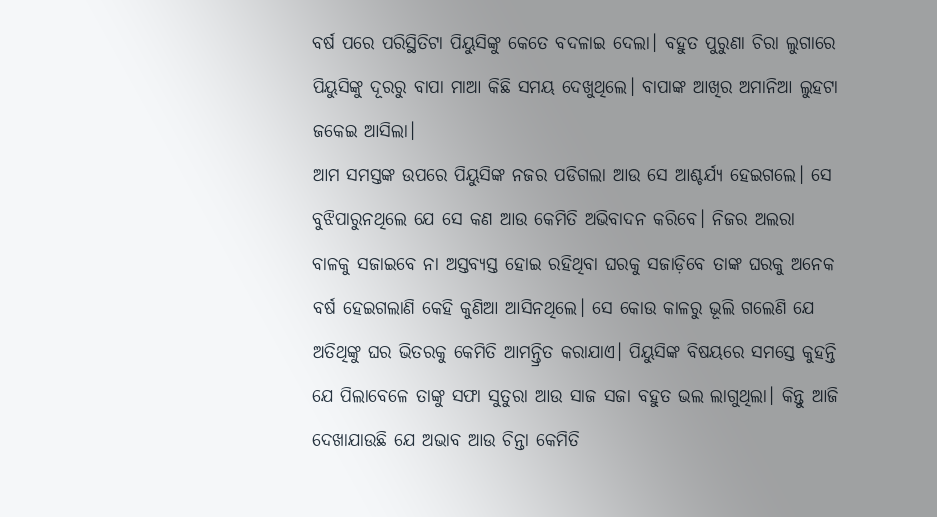ବର୍ଷ ପରେ ପରିସ୍ଥିତିଟା ପିୟୁସିଙ୍କୁ କେତେ ବଦଳାଇ ଦେଲା। ବହୁତ ପୁରୁଣା ଚିରା ଲୁଗାରେ ପିୟୁସିଙ୍କୁ ଦୂରରୁ ବାପା ମାଆ କିଛି ସମୟ ଦେଖୁଥିଲେ। ବାପାଙ୍କ ଆଖିର ଅମାନିଆ ଲୁହଟା ଜକେଇ ଆସିଲା।
ଆମ ସମସ୍ତଙ୍କ ଉପରେ ପିୟୁସିଙ୍କ ନଜର ପଡିଗଲା ଆଉ ସେ ଆଶ୍ଚର୍ଯ୍ୟ ହେଇଗଲେ। ସେ ବୁଝିପାରୁନଥିଲେ ଯେ ସେ କଣ ଆଉ କେମିତି ଅଭିବାଦନ କରିବେ। ନିଜର ଅଲରା ବାଳକୁ ସଜାଇବେ ନା ଅସ୍ତବ୍ୟସ୍ତ ହୋଇ ରହିଥିବା ଘରକୁ ସଜାଡ଼ିବେ ତାଙ୍କ ଘରକୁ ଅନେକ ବର୍ଷ ହେଇଗଲାଣି କେହି କୁଣିଆ ଆସିନଥିଲେ। ସେ କୋଉ କାଳରୁ ଭୂଲି ଗଲେଣି ଯେ ଅତିଥିଙ୍କୁ ଘର ଭିତରକୁ କେମିତି ଆମନ୍ତ୍ରିତ କରାଯାଏ। ପିୟୁସିଙ୍କ ବିଷୟରେ ସମସ୍ତେ କୁହନ୍ତି ଯେ ପିଲାବେଳେ ତାଙ୍କୁ ସଫା ସୁତୁରା ଆଉ ସାଜ ସଜା ବହୁତ ଭଲ ଲାଗୁଥିଲା। କିନ୍ତୁ ଆଜି ଦେଖାଯାଉଛି ଯେ ଅଭାବ ଆଉ ଚିନ୍ତା କେମିତି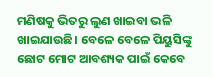ମଣିଷକୁ ଭିତରୁ ଲୁଣ ଖାଇବା ଭଳି ଖାଇଯାଉଛି। ବେଳେ ବେଳେ ପିୟୁସିଙ୍କୁ ଛୋଟ ମୋଟ ଆବଶ୍ୟକ ପାଇଁ କେବେ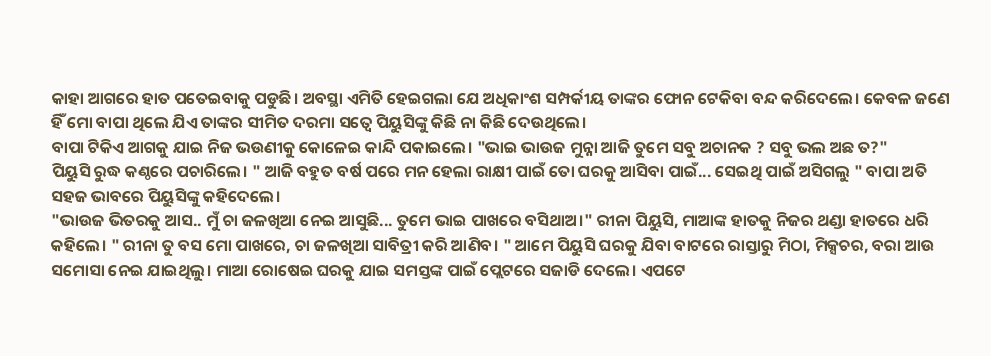କାହା ଆଗରେ ହାତ ପତେଇବାକୁ ପଡୁଛି। ଅବସ୍ଥା ଏମିତି ହେଇଗଲା ଯେ ଅଧିକାଂଶ ସମ୍ପର୍କୀୟ ତାଙ୍କର ଫୋନ ଟେକିବା ବନ୍ଦ କରିଦେଲେ। କେବଳ ଜଣେ ହିଁ ମୋ ବାପା ଥିଲେ ଯିଏ ତାଙ୍କର ସୀମିତ ଦରମା ସତ୍ୱେ ପିୟୁସିଙ୍କୁ କିଛି ନା କିଛି ଦେଉଥିଲେ।
ବାପା ଟିକିଏ ଆଗକୁ ଯାଇ ନିଜ ଭଉଣୀକୁ କୋଳେଇ କାନ୍ଦି ପକାଇଲେ। "ଭାଇ ଭାଉଜ ମୁନ୍ନା ଆଜି ତୁମେ ସବୁ ଅଚାନକ ? ସବୁ ଭଲ ଅଛ ତ?"
ପିୟୁସି ରୁଦ୍ଧ କଣ୍ଠରେ ପଚାରିଲେ। " ଆଜି ବହୁତ ବର୍ଷ ପରେ ମନ ହେଲା ରାକ୍ଷୀ ପାଇଁ ତୋ ଘରକୁ ଆସିବା ପାଇଁ... ସେଇଥି ପାଇଁ ଅସିଗଲୁ " ବାପା ଅତି ସହଜ ଭାବରେ ପିୟୁସିଙ୍କୁ କହିଦେଲେ।
"ଭାଉଜ ଭିତରକୁ ଆସ.. ମୁଁ ଚା ଜଳଖିଆ ନେଇ ଆସୁଛି... ତୁମେ ଭାଇ ପାଖରେ ବସିଥାଅ।" ରୀନା ପିୟୁସି, ମାଆଙ୍କ ହାତକୁ ନିଜର ଥଣ୍ଡା ହାତରେ ଧରି କହିଲେ। " ରୀନା ତୁ ବସ ମୋ ପାଖରେ, ଚା ଜଳଖିଆ ସାବିତ୍ରୀ କରି ଆଣିବ। " ଆମେ ପିୟୁସି ଘରକୁ ଯିବା ବାଟରେ ରାସ୍ତାରୁ ମିଠା, ମିକ୍ସଚର, ବରା ଆଉ ସମୋସା ନେଇ ଯାଇଥିଲୁ। ମାଆ ରୋଷେଇ ଘରକୁ ଯାଇ ସମସ୍ତଙ୍କ ପାଇଁ ପ୍ଲେଟରେ ସଜାଡି ଦେଲେ। ଏପଟେ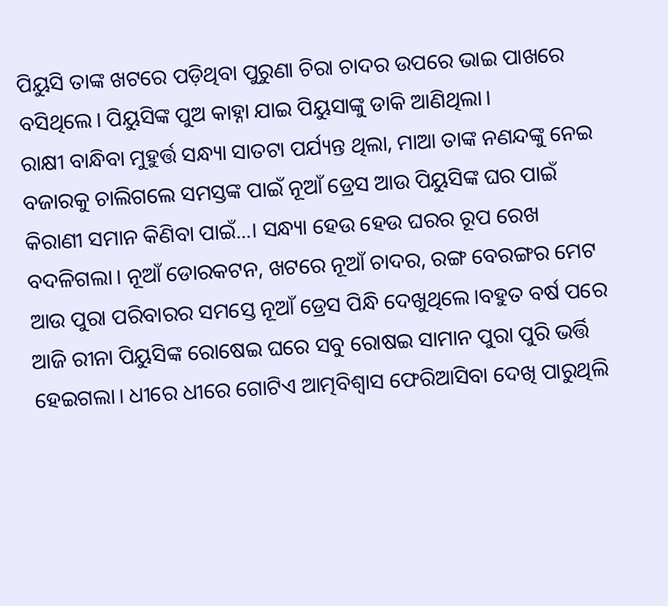ପିୟୁସି ତାଙ୍କ ଖଟରେ ପଡ଼ିଥିବା ପୁରୁଣା ଚିରା ଚାଦର ଉପରେ ଭାଇ ପାଖରେ ବସିଥିଲେ। ପିୟୁସିଙ୍କ ପୁଅ କାହ୍ନା ଯାଇ ପିୟୁସାଙ୍କୁ ଡାକି ଆଣିଥିଲା।
ରାକ୍ଷୀ ବାନ୍ଧିବା ମୁହୁର୍ତ୍ତ ସନ୍ଧ୍ୟା ସାତଟା ପର୍ଯ୍ୟନ୍ତ ଥିଲା, ମାଆ ତାଙ୍କ ନଣନ୍ଦଙ୍କୁ ନେଇ ବଜାରକୁ ଚାଲିଗଲେ ସମସ୍ତଙ୍କ ପାଇଁ ନୂଆଁ ଡ୍ରେସ ଆଉ ପିୟୁସିଙ୍କ ଘର ପାଇଁ କିରାଣୀ ସମାନ କିଣିବା ପାଇଁ...। ସନ୍ଧ୍ୟା ହେଉ ହେଉ ଘରର ରୂପ ରେଖ ବଦଳିଗଲା। ନୂଆଁ ଡୋରକଟନ, ଖଟରେ ନୂଆଁ ଚାଦର, ରଙ୍ଗ ବେରଙ୍ଗର ମେଟ ଆଉ ପୁରା ପରିବାରର ସମସ୍ତେ ନୂଆଁ ଡ୍ରେସ ପିନ୍ଧି ଦେଖୁଥିଲେ।ବହୁତ ବର୍ଷ ପରେ ଆଜି ରୀନା ପିୟୁସିଙ୍କ ରୋଷେଇ ଘରେ ସବୁ ରୋଷଇ ସାମାନ ପୁରା ପୁରି ଭର୍ତ୍ତି ହେଇଗଲା। ଧୀରେ ଧୀରେ ଗୋଟିଏ ଆତ୍ମବିଶ୍ୱାସ ଫେରିଆସିବା ଦେଖି ପାରୁଥିଲି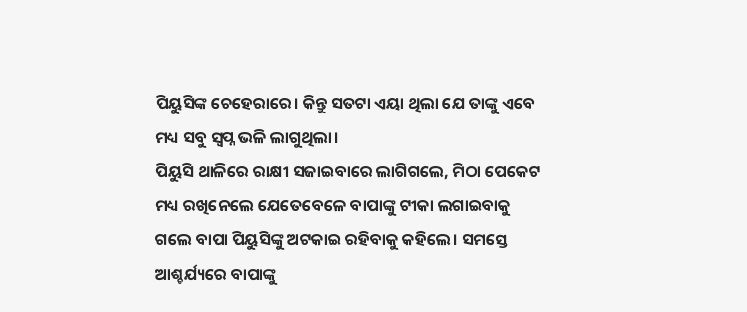ପିୟୁସିଙ୍କ ଚେହେରାରେ। କିନ୍ତୁ ସତଟା ଏୟା ଥିଲା ଯେ ତାଙ୍କୁ ଏବେ ମଧ୍ୟ ସବୁ ସ୍ବପ୍ନ ଭଳି ଲାଗୁଥିଲା।
ପିୟୁସି ଥାଳିରେ ରାକ୍ଷୀ ସଜାଇବାରେ ଲାଗିଗଲେ, ମିଠା ପେକେଟ ମଧ୍ୟ ରଖିନେଲେ ଯେତେବେଳେ ବାପାଙ୍କୁ ଟୀକା ଲଗାଇବାକୁ ଗଲେ ବାପା ପିୟୁସିଙ୍କୁ ଅଟକାଇ ରହିବାକୁ କହିଲେ। ସମସ୍ତେ ଆଶ୍ଚର୍ଯ୍ୟରେ ବାପାଙ୍କୁ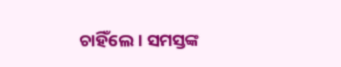ଚାହିଁଲେ। ସମସ୍ତଙ୍କ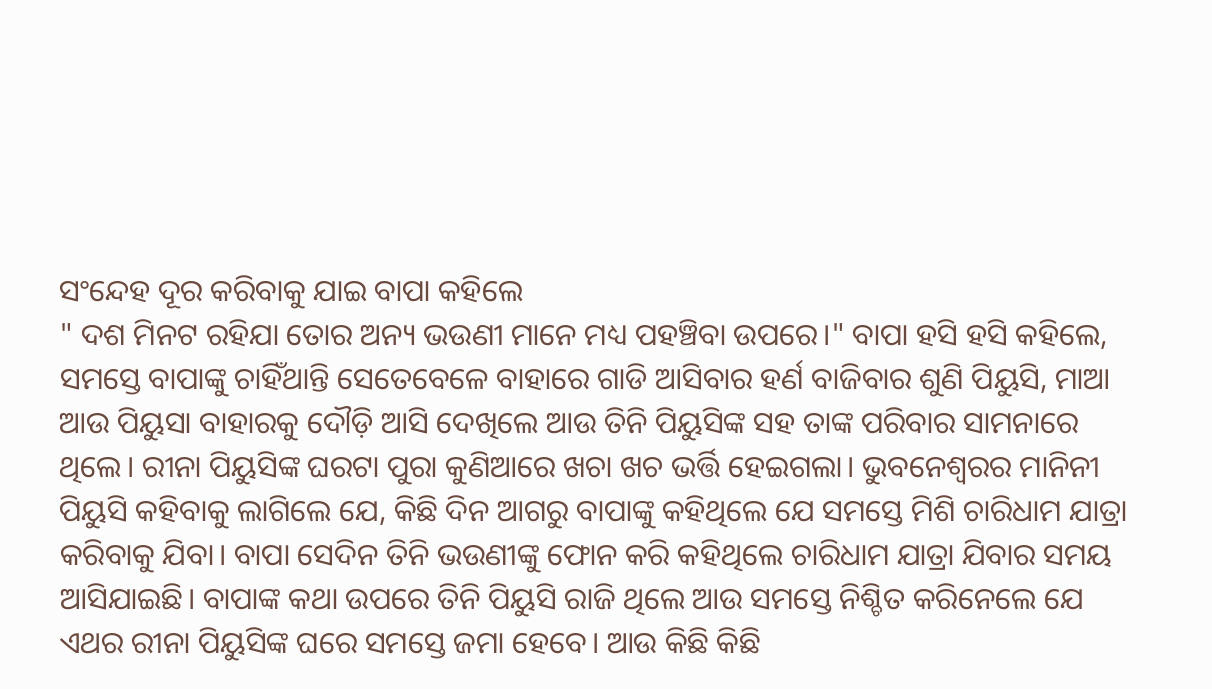ସଂନ୍ଦେହ ଦୂର କରିବାକୁ ଯାଇ ବାପା କହିଲେ
" ଦଶ ମିନଟ ରହିଯା ତୋର ଅନ୍ୟ ଭଉଣୀ ମାନେ ମଧ୍ୟ ପହଞ୍ଚିବା ଉପରେ।" ବାପା ହସି ହସି କହିଲେ, ସମସ୍ତେ ବାପାଙ୍କୁ ଚାହିଁଥାନ୍ତି ସେତେବେଳେ ବାହାରେ ଗାଡି ଆସିବାର ହର୍ଣ ବାଜିବାର ଶୁଣି ପିୟୁସି, ମାଆ ଆଉ ପିୟୁସା ବାହାରକୁ ଦୌଡ଼ି ଆସି ଦେଖିଲେ ଆଉ ତିନି ପିୟୁସିଙ୍କ ସହ ତାଙ୍କ ପରିବାର ସାମନାରେ ଥିଲେ। ରୀନା ପିୟୁସିଙ୍କ ଘରଟା ପୁରା କୁଣିଆରେ ଖଚା ଖଚ ଭର୍ତ୍ତି ହେଇଗଲା। ଭୁବନେଶ୍ୱରର ମାନିନୀ ପିୟୁସି କହିବାକୁ ଲାଗିଲେ ଯେ, କିଛି ଦିନ ଆଗରୁ ବାପାଙ୍କୁ କହିଥିଲେ ଯେ ସମସ୍ତେ ମିଶି ଚାରିଧାମ ଯାତ୍ରା କରିବାକୁ ଯିବା। ବାପା ସେଦିନ ତିନି ଭଉଣୀଙ୍କୁ ଫୋନ କରି କହିଥିଲେ ଚାରିଧାମ ଯାତ୍ରା ଯିବାର ସମୟ ଆସିଯାଇଛି। ବାପାଙ୍କ କଥା ଉପରେ ତିନି ପିୟୁସି ରାଜି ଥିଲେ ଆଉ ସମସ୍ତେ ନିଶ୍ଚିତ କରିନେଲେ ଯେ ଏଥର ରୀନା ପିୟୁସିଙ୍କ ଘରେ ସମସ୍ତେ ଜମା ହେବେ। ଆଉ କିଛି କିଛି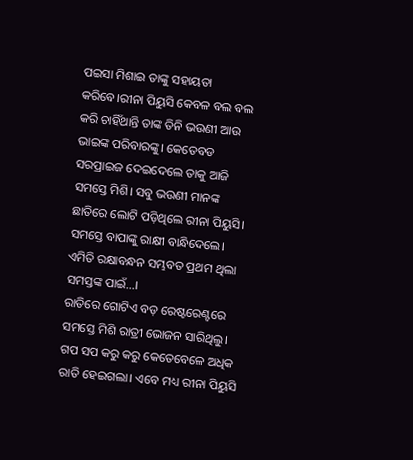ପଇସା ମିଶାଇ ତାଙ୍କୁ ସହାୟତା କରିବେ।ରୀନା ପିୟୁସି କେବଳ ବଲ ବଲ କରି ଚାହିଁଥାନ୍ତି ତାଙ୍କ ତିନି ଭଉଣୀ ଆଉ ଭାଇଙ୍କ ପରିବାରଙ୍କୁ। କେତେବଡ ସରପ୍ରାଇଜ ଦେଇଦେଲେ ତାକୁ ଆଜି ସମସ୍ତେ ମିଶି। ସବୁ ଭଉଣୀ ମାନଙ୍କ ଛାତିରେ ଲୋଟି ପଡ଼ିଥିଲେ ରୀନା ପିୟୁସି। ସମସ୍ତେ ବାପାଙ୍କୁ ରାକ୍ଷୀ ବାନ୍ଧିଦେଲେ। ଏମିତି ରକ୍ଷାବନ୍ଧନ ସମ୍ଭବତ ପ୍ରଥମ ଥିଲା ସମସ୍ତଙ୍କ ପାଇଁ...।
ରାତିରେ ଗୋଟିଏ ବଡ଼ ରେଷ୍ଟରେଣ୍ଟରେ ସମସ୍ତେ ମିଶି ରାତ୍ରୀ ଭୋଜନ ସାରିଥିଲୁ। ଗପ ସପ କରୁ କରୁ କେତେବେଳେ ଅଧିକ ରାତି ହେଇଗଲା। ଏବେ ମଧ୍ୟ ରୀନା ପିୟୁସି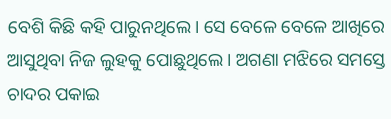ବେଶି କିଛି କହି ପାରୁନଥିଲେ। ସେ ବେଳେ ବେଳେ ଆଖିରେ ଆସୁଥିବା ନିଜ ଲୁହକୁ ପୋଛୁଥିଲେ। ଅଗଣା ମଝିରେ ସମସ୍ତେ ଚାଦର ପକାଇ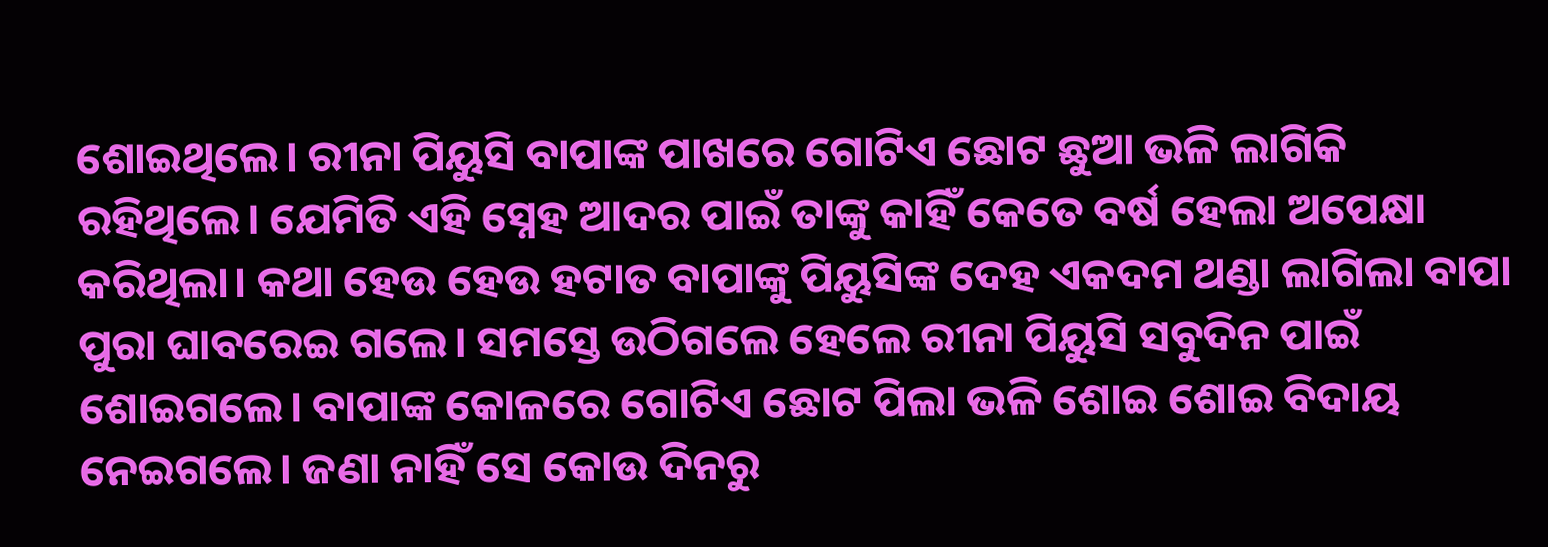ଶୋଇଥିଲେ। ରୀନା ପିୟୁସି ବାପାଙ୍କ ପାଖରେ ଗୋଟିଏ ଛୋଟ ଛୁଆ ଭଳି ଲାଗିକି ରହିଥିଲେ। ଯେମିତି ଏହି ସ୍ନେହ ଆଦର ପାଇଁ ତାଙ୍କୁ କାହିଁ କେତେ ବର୍ଷ ହେଲା ଅପେକ୍ଷା କରିଥିଲା। କଥା ହେଉ ହେଉ ହଟାତ ବାପାଙ୍କୁ ପିୟୁସିଙ୍କ ଦେହ ଏକଦମ ଥଣ୍ଡା ଲାଗିଲା ବାପା ପୁରା ଘାବରେଇ ଗଲେ। ସମସ୍ତେ ଉଠିଗଲେ ହେଲେ ରୀନା ପିୟୁସି ସବୁଦିନ ପାଇଁ ଶୋଇଗଲେ। ବାପାଙ୍କ କୋଳରେ ଗୋଟିଏ ଛୋଟ ପିଲା ଭଳି ଶୋଇ ଶୋଇ ବିଦାୟ ନେଇଗଲେ। ଜଣା ନାହିଁ ସେ କୋଉ ଦିନରୁ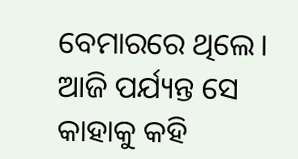ବେମାରରେ ଥିଲେ। ଆଜି ପର୍ଯ୍ୟନ୍ତ ସେ କାହାକୁ କହି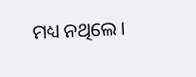ମଧ୍ୟ ନଥିଲେ।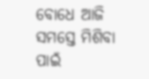ବୋଧେ ଆଜି ସମସ୍ତେ ମିଶିବା ପାଇଁ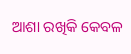ଆଶା ରଖିକି କେବଳ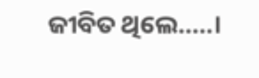ଜୀବିତ ଥିଲେ.....।